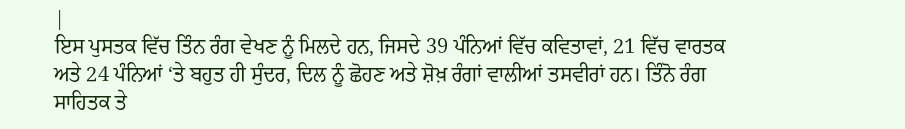|
ਇਸ ਪੁਸਤਕ ਵਿੱਚ ਤਿੰਨ ਰੰਗ ਵੇਖਣ ਨੂੰ ਮਿਲਦੇ ਹਨ, ਜਿਸਦੇ 39 ਪੰਨਿਆਂ ਵਿੱਚ ਕਵਿਤਾਵਾਂ, 21 ਵਿੱਚ ਵਾਰਤਕ ਅਤੇ 24 ਪੰਨਿਆਂ ‘ਤੇ ਬਹੁਤ ਹੀ ਸੁੰਦਰ, ਦਿਲ ਨੂੰ ਛੋਹਣ ਅਤੇ ਸ਼ੋਖ਼ ਰੰਗਾਂ ਵਾਲੀਆਂ ਤਸਵੀਰਾਂ ਹਨ। ਤਿੰਨੋ ਰੰਗ ਸਾਹਿਤਕ ਤੇ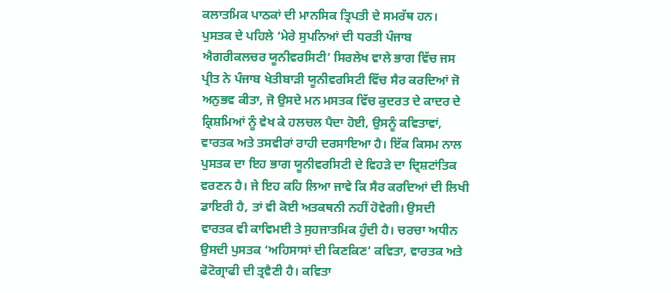ਕਲਾਤਮਿਕ ਪਾਠਕਾਂ ਦੀ ਮਾਨਸਿਕ ਤ੍ਰਿਪਤੀ ਦੇ ਸਮਰੱਥ ਹਨ। ਪੁਸਤਕ ਦੇ ਪਹਿਲੇ ‘ਮੇਰੇ ਸੁਪਨਿਆਂ ਦੀ ਧਰਤੀ ਪੰਜਾਬ ਐਗਰੀਕਲਚਰ ਯੂਨੀਵਰਸਿਟੀ’ ਸਿਰਲੇਖ ਵਾਲੇ ਭਾਗ ਵਿੱਚ ਜਸ ਪ੍ਰੀਤ ਨੇ ਪੰਜਾਬ ਖੇਤੀਬਾੜੀ ਯੂਨੀਵਰਸਿਟੀ ਵਿੱਚ ਸੈਰ ਕਰਦਿਆਂ ਜੋ ਅਨੁਭਵ ਕੀਤਾ, ਜੋ ਉਸਦੇ ਮਨ ਮਸਤਕ ਵਿੱਚ ਕੁਦਰਤ ਦੇ ਕਾਦਰ ਦੇ ਕ੍ਰਿਸ਼ਮਿਆਂ ਨੂੰ ਵੇਖ ਕੇ ਹਲਚਲ ਪੈਦਾ ਹੋਈ, ਉਸਨੂੰ ਕਵਿਤਾਵਾਂ, ਵਾਰਤਕ ਅਤੇ ਤਸਵੀਰਾਂ ਰਾਹੀ ਦਰਸਾਇਆ ਹੈ। ਇੱਕ ਕਿਸਮ ਨਾਲ ਪੁਸਤਕ ਦਾ ਇਹ ਭਾਗ ਯੂਨੀਵਰਸਿਟੀ ਦੇ ਵਿਹੜੇ ਦਾ ਦ੍ਰਿਸ਼ਟਾਂਤਿਕ ਵਰਣਨ ਹੈ। ਜੇ ਇਹ ਕਹਿ ਲਿਆ ਜਾਵੇ ਕਿ ਸੈਰ ਕਰਦਿਆਂ ਦੀ ਲਿਖੀ ਡਾਇਰੀ ਹੈ, ਤਾਂ ਵੀ ਕੋਈ ਅਤਕਥਨੀ ਨਹੀਂ ਹੋਵੇਗੀ। ਉਸਦੀ ਵਾਰਤਕ ਵੀ ਕਾਵਿਮਈ ਤੇ ਸੁਹਜਾਤਮਿਕ ਹੁੰਦੀ ਹੈ। ਚਰਚਾ ਅਧੀਨ ਉਸਦੀ ਪੁਸਤਕ ‘ਅਹਿਸਾਸਾਂ ਦੀ ਕਿਣਕਿਣ’ ਕਵਿਤਾ, ਵਾਰਤਕ ਅਤੇ ਫੋਟੋਗ੍ਰਾਫੀ ਦੀ ਤ੍ਰਵੈਣੀ ਹੈ। ਕਵਿਤਾ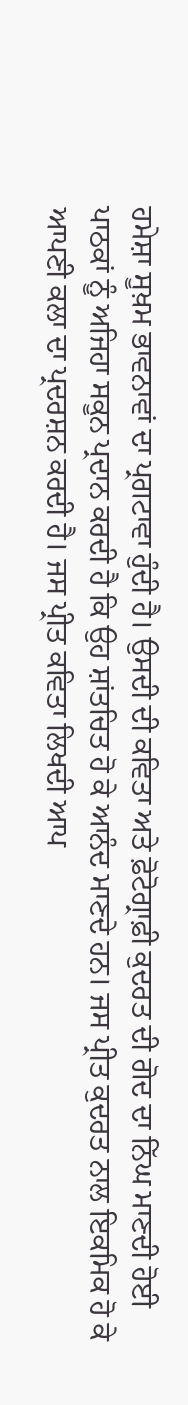ਹਮੇਸ਼ਾ ਸੂਖ਼ਮ ਭਾਵਨਾਵਾਂ ਦਾ ਪ੍ਰਗਟਾਵਾ ਹੁੰਦੀ ਹੈ। ਉਸਦੀ ਦੀ ਕਵਿਤਾ ਅਤੇ ਫ਼ੋਟੋਗ੍ਰਾਫ਼ੀ ਕੁਦਰਤ ਦੀ ਗੋਦ ਦਾ ਨਿੱਘ ਮਾਣਦੀ ਹੋਈ ਪਾਠਕਾਂ ਨੂੰ ਅਜਿਹਾ ਸਕੂਨ ਪ੍ਰਦਾਨ ਕਰਦੀ ਹੈ ਕਿ ਉਹ ਸ਼ਾਂਤਚਿਤ ਹੋ ਕੇ ਆਨੰਦ ਮਾਣਦੇ ਹਨ। ਜਸ ਪ੍ਰੀਤ ਕੁਦਰਤ ਨਾਲ ਇਕਮਿਕ ਹੋ ਕੇ ਆਪਣੀ ਕਲਾ ਦਾ ਪ੍ਰਦਰਸ਼ਨ ਕਰਦੀ ਹੈ। ਜਸ ਪ੍ਰੀਤ ਕਵਿਤਾ ਲਿਖਦੀ ਆਪ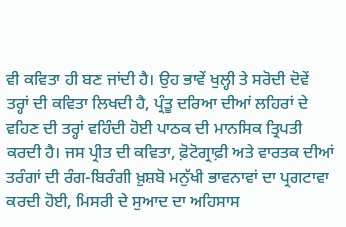ਵੀ ਕਵਿਤਾ ਹੀ ਬਣ ਜਾਂਦੀ ਹੈ। ਉਹ ਭਾਵੇਂ ਖੁਲ੍ਹੀ ਤੇ ਸਰੋਦੀ ਦੋਵੇਂ ਤਰ੍ਹਾਂ ਦੀ ਕਵਿਤਾ ਲਿਖਦੀ ਹੈ, ਪ੍ਰੰਤੂ ਦਰਿਆ ਦੀਆਂ ਲਹਿਰਾਂ ਦੇ ਵਹਿਣ ਦੀ ਤਰ੍ਹਾਂ ਵਹਿੰਦੀ ਹੋਈ ਪਾਠਕ ਦੀ ਮਾਨਸਿਕ ਤ੍ਰਿਪਤੀ ਕਰਦੀ ਹੈ। ਜਸ ਪ੍ਰੀਤ ਦੀ ਕਵਿਤਾ, ਫ਼ੋਟੋਗ੍ਰਾਫ਼ੀ ਅਤੇ ਵਾਰਤਕ ਦੀਆਂ ਤਰੰਗਾਂ ਦੀ ਰੰਗ-ਬਿਰੰਗੀ ਖ਼ੁਸ਼ਬੋ ਮਨੁੱਖੀ ਭਾਵਨਾਵਾਂ ਦਾ ਪ੍ਰਗਟਾਵਾ ਕਰਦੀ ਹੋਈ, ਮਿਸਰੀ ਦੇ ਸੁਆਦ ਦਾ ਅਹਿਸਾਸ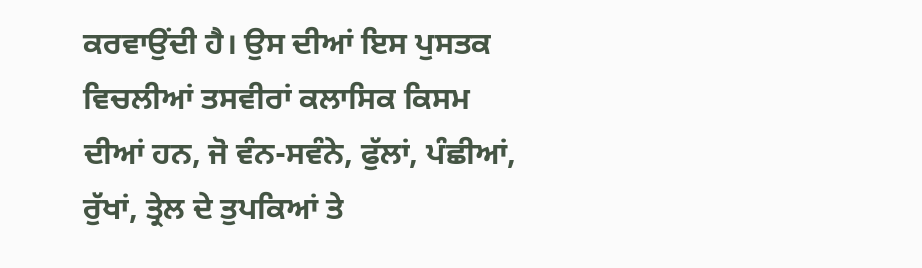ਕਰਵਾਉਂਦੀ ਹੈ। ਉਸ ਦੀਆਂ ਇਸ ਪੁਸਤਕ ਵਿਚਲੀਆਂ ਤਸਵੀਰਾਂ ਕਲਾਸਿਕ ਕਿਸਮ ਦੀਆਂ ਹਨ, ਜੋ ਵੰਨ-ਸਵੰਨੇ, ਫੁੱਲਾਂ, ਪੰਛੀਆਂ, ਰੁੱਖਾਂ, ਤ੍ਰੇਲ ਦੇ ਤੁਪਕਿਆਂ ਤੇ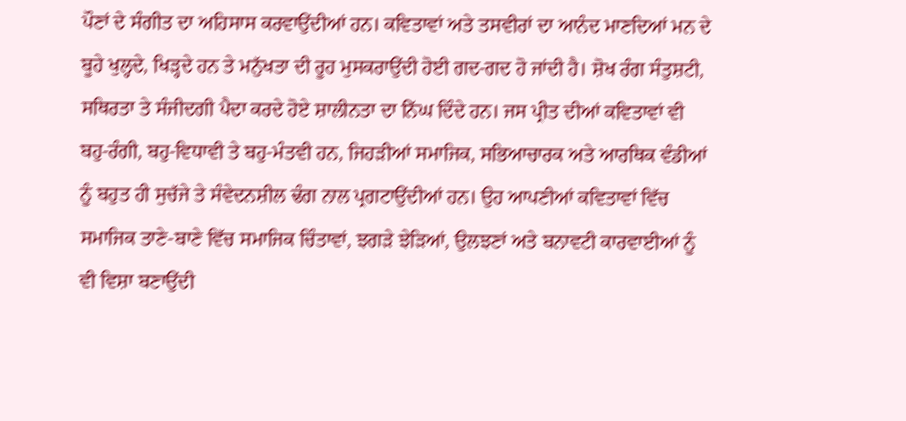ਪੌਣਾਂ ਦੇ ਸੰਗੀਤ ਦਾ ਅਹਿਸਾਸ ਕਰਵਾਉਂਦੀਆਂ ਹਨ। ਕਵਿਤਾਵਾਂ ਅਤੇ ਤਸਵੀਰਾਂ ਦਾ ਆਨੰਦ ਮਾਣਦਿਆਂ ਮਨ ਦੇ ਬੂਹੇ ਖੁਲ੍ਹਦੇ, ਖਿੜ੍ਹਦੇ ਹਨ ਤੇ ਮਨੁੱਖਤਾ ਦੀ ਰੂਹ ਮੁਸਕਰਾਉਂਦੀ ਹੋਈ ਗਦ-ਗਦ ਹੋ ਜਾਂਦੀ ਹੈ। ਸ਼ੋਖ ਰੰਗ ਸੰਤੁਸ਼ਟੀ, ਸਥਿਰਤਾ ਤੇ ਸੰਜੀਦਗੀ ਪੈਦਾ ਕਰਦੇ ਹੋਏ ਸ਼ਾਲੀਨਤਾ ਦਾ ਨਿੱਘ ਦਿੰਦੇ ਹਨ। ਜਸ ਪ੍ਰੀਤ ਦੀਆਂ ਕਵਿਤਾਵਾਂ ਵੀ ਬਹੁ-ਰੰਗੀ, ਬਹੁ-ਵਿਧਾਵੀ ਤੇ ਬਹੁ-ਮੰਤਵੀ ਹਨ, ਜਿਹੜੀਆਂ ਸਮਾਜਿਕ, ਸਭਿਆਚਾਰਕ ਅਤੇ ਆਰਥਿਕ ਵੰਡੀਆਂ ਨੂੰ ਬਹੁਤ ਹੀ ਸੁਚੱਜੇ ਤੇ ਸੰਵੇਦਨਸ਼ੀਲ ਢੰਗ ਨਾਲ ਪ੍ਰਗਟਾਉਂਦੀਆਂ ਹਨ। ਉਹ ਆਪਣੀਆਂ ਕਵਿਤਾਵਾਂ ਵਿੱਚ ਸਮਾਜਿਕ ਤਾਣੇ-ਬਾਣੇ ਵਿੱਚ ਸਮਾਜਿਕ ਚਿੰਤਾਵਾਂ, ਝਗੜੇ ਝੇੜਿਆਂ, ਉਲਝਣਾਂ ਅਤੇ ਬਨਾਵਟੀ ਕਾਰਵਾਈਆਂ ਨੂੰ ਵੀ ਵਿਸ਼ਾ ਬਣਾਉਂਦੀ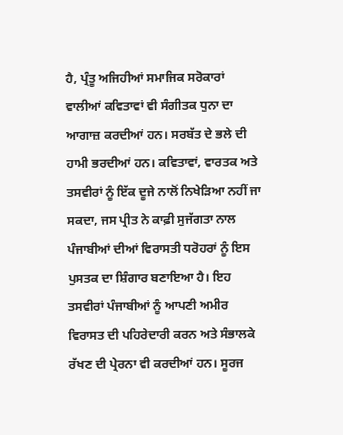ਹੈ, ਪ੍ਰੰਤੂ ਅਜਿਹੀਆਂ ਸਮਾਜਿਕ ਸਰੋਕਾਰਾਂ ਵਾਲੀਆਂ ਕਵਿਤਾਵਾਂ ਵੀ ਸੰਗੀਤਕ ਧੁਨਾ ਦਾ ਆਗਾਜ਼ ਕਰਦੀਆਂ ਹਨ। ਸਰਬੱਤ ਦੇ ਭਲੇ ਦੀ ਹਾਮੀ ਭਰਦੀਆਂ ਹਨ। ਕਵਿਤਾਵਾਂ, ਵਾਰਤਕ ਅਤੇ ਤਸਵੀਰਾਂ ਨੂੰ ਇੱਕ ਦੂਜੇ ਨਾਲੋਂ ਨਿਖੇੜਿਆ ਨਹੀਂ ਜਾ ਸਕਦਾ, ਜਸ ਪ੍ਰੀਤ ਨੇ ਕਾਫ਼ੀ ਸੁਜੱਗਤਾ ਨਾਲ ਪੰਜਾਬੀਆਂ ਦੀਆਂ ਵਿਰਾਸਤੀ ਧਰੋਹਰਾਂ ਨੂੰ ਇਸ ਪੁਸਤਕ ਦਾ ਸ਼ਿੰਗਾਰ ਬਣਾਇਆ ਹੈ। ਇਹ ਤਸਵੀਰਾਂ ਪੰਜਾਬੀਆਂ ਨੂੰ ਆਪਣੀ ਅਮੀਰ ਵਿਰਾਸਤ ਦੀ ਪਹਿਰੇਦਾਰੀ ਕਰਨ ਅਤੇ ਸੰਭਾਲਕੇ ਰੱਖਣ ਦੀ ਪ੍ਰੇਰਨਾ ਵੀ ਕਰਦੀਆਂ ਹਨ। ਸੂਰਜ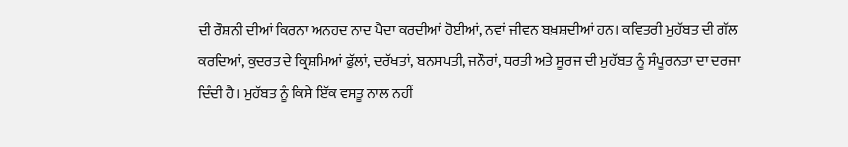ਦੀ ਰੌਸ਼ਨੀ ਦੀਆਂ ਕਿਰਨਾ ਅਨਹਦ ਨਾਦ ਪੈਦਾ ਕਰਦੀਆਂ ਹੋਈਆਂ, ਨਵਾਂ ਜੀਵਨ ਬਖ਼ਸ਼ਦੀਆਂ ਹਨ। ਕਵਿਤਰੀ ਮੁਹੱਬਤ ਦੀ ਗੱਲ ਕਰਦਿਆਂ, ਕੁਦਰਤ ਦੇ ਕ੍ਰਿਸ਼ਮਿਆਂ ਫੁੱਲਾਂ, ਦਰੱਖਤਾਂ, ਬਨਸਪਤੀ, ਜਨੌਰਾਂ, ਧਰਤੀ ਅਤੇ ਸੂਰਜ ਦੀ ਮੁਹੱਬਤ ਨੂੰ ਸੰਪੂਰਨਤਾ ਦਾ ਦਰਜਾ ਦਿੰਦੀ ਹੈ। ਮੁਹੱਬਤ ਨੂੰ ਕਿਸੇ ਇੱਕ ਵਸਤੂ ਨਾਲ ਨਹੀਂ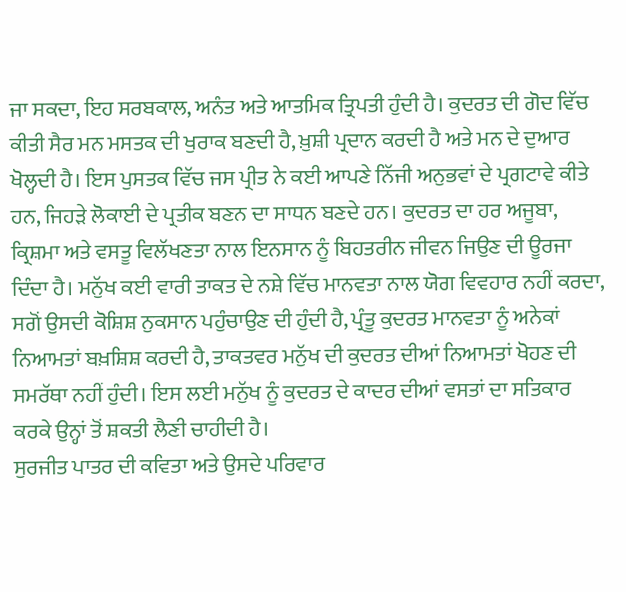ਜਾ ਸਕਦਾ, ਇਹ ਸਰਬਕਾਲ, ਅਨੰਤ ਅਤੇ ਆਤਮਿਕ ਤ੍ਰਿਪਤੀ ਹੁੰਦੀ ਹੈ। ਕੁਦਰਤ ਦੀ ਗੋਦ ਵਿੱਚ ਕੀਤੀ ਸੈਰ ਮਨ ਮਸਤਕ ਦੀ ਖੁਰਾਕ ਬਣਦੀ ਹੈ, ਖ਼ੁਸ਼ੀ ਪ੍ਰਦਾਨ ਕਰਦੀ ਹੈ ਅਤੇ ਮਨ ਦੇ ਦੁਆਰ ਖੋਲ੍ਹਦੀ ਹੈ। ਇਸ ਪੁਸਤਕ ਵਿੱਚ ਜਸ ਪ੍ਰੀਤ ਨੇ ਕਈ ਆਪਣੇ ਨਿੱਜੀ ਅਨੁਭਵਾਂ ਦੇ ਪ੍ਰਗਟਾਵੇ ਕੀਤੇ ਹਨ, ਜਿਹੜੇ ਲੋਕਾਈ ਦੇ ਪ੍ਰਤੀਕ ਬਣਨ ਦਾ ਸਾਧਨ ਬਣਦੇ ਹਨ। ਕੁਦਰਤ ਦਾ ਹਰ ਅਜੂਬਾ, ਕ੍ਰਿਸ਼ਮਾ ਅਤੇ ਵਸਤੂ ਵਿਲੱਖਣਤਾ ਨਾਲ ਇਨਸਾਨ ਨੂੰ ਬਿਹਤਰੀਨ ਜੀਵਨ ਜਿਉਣ ਦੀ ਊਰਜਾ ਦਿੰਦਾ ਹੈ। ਮਨੁੱਖ ਕਈ ਵਾਰੀ ਤਾਕਤ ਦੇ ਨਸ਼ੇ ਵਿੱਚ ਮਾਨਵਤਾ ਨਾਲ ਯੋਗ ਵਿਵਹਾਰ ਨਹੀਂ ਕਰਦਾ, ਸਗੋਂ ਉਸਦੀ ਕੋਸ਼ਿਸ਼ ਨੁਕਸਾਨ ਪਹੁੰਚਾਉਣ ਦੀ ਹੁੰਦੀ ਹੈ, ਪ੍ਰੰਤੂ ਕੁਦਰਤ ਮਾਨਵਤਾ ਨੂੰ ਅਨੇਕਾਂ ਨਿਆਮਤਾਂ ਬਖ਼ਸ਼ਿਸ਼ ਕਰਦੀ ਹੈ, ਤਾਕਤਵਰ ਮਨੁੱਖ ਦੀ ਕੁਦਰਤ ਦੀਆਂ ਨਿਆਮਤਾਂ ਖੋਹਣ ਦੀ ਸਮਰੱਥਾ ਨਹੀਂ ਹੁੰਦੀ। ਇਸ ਲਈ ਮਨੁੱਖ ਨੂੰ ਕੁਦਰਤ ਦੇ ਕਾਦਰ ਦੀਆਂ ਵਸਤਾਂ ਦਾ ਸਤਿਕਾਰ ਕਰਕੇ ਉਨ੍ਹਾਂ ਤੋਂ ਸ਼ਕਤੀ ਲੈਣੀ ਚਾਹੀਦੀ ਹੈ।
ਸੁਰਜੀਤ ਪਾਤਰ ਦੀ ਕਵਿਤਾ ਅਤੇ ਉਸਦੇ ਪਰਿਵਾਰ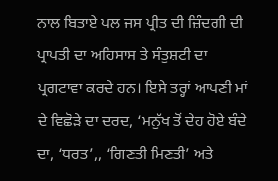ਨਾਲ ਬਿਤਾਏ ਪਲ ਜਸ ਪ੍ਰੀਤ ਦੀ ਜ਼ਿੰਦਗੀ ਦੀ ਪ੍ਰਾਪਤੀ ਦਾ ਅਹਿਸਾਸ ਤੇ ਸੰਤੁਸ਼ਟੀ ਦਾ ਪ੍ਰਗਟਾਵਾ ਕਰਦੇ ਹਨ। ਇਸੇ ਤਰ੍ਹਾਂ ਆਪਣੀ ਮਾਂ ਦੇ ਵਿਛੋੜੇ ਦਾ ਦਰਦ, ‘ਮਨੁੱਖ ਤੋਂ ਦੇਹ ਹੋਏ ਬੰਦੇ ਦਾ, ‘ਧਰਤ’,, ‘ਗਿਣਤੀ ਮਿਣਤੀ’ ਅਤੇ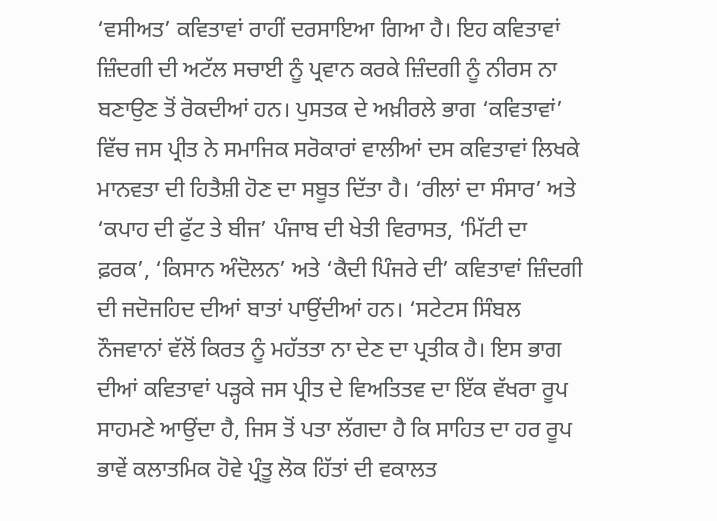‘ਵਸੀਅਤ’ ਕਵਿਤਾਵਾਂ ਰਾਹੀਂ ਦਰਸਾਇਆ ਗਿਆ ਹੈ। ਇਹ ਕਵਿਤਾਵਾਂ ਜ਼ਿੰਦਗੀ ਦੀ ਅਟੱਲ ਸਚਾਈ ਨੂੰ ਪ੍ਰਵਾਨ ਕਰਕੇ ਜ਼ਿੰਦਗੀ ਨੂੰ ਨੀਰਸ ਨਾ ਬਣਾਉਣ ਤੋਂ ਰੋਕਦੀਆਂ ਹਨ। ਪੁਸਤਕ ਦੇ ਅਖ਼ੀਰਲੇ ਭਾਗ ‘ਕਵਿਤਾਵਾਂ’ ਵਿੱਚ ਜਸ ਪ੍ਰੀਤ ਨੇ ਸਮਾਜਿਕ ਸਰੋਕਾਰਾਂ ਵਾਲੀਆਂ ਦਸ ਕਵਿਤਾਵਾਂ ਲਿਖਕੇ ਮਾਨਵਤਾ ਦੀ ਹਿਤੈਸ਼ੀ ਹੋਣ ਦਾ ਸਬੂਤ ਦਿੱਤਾ ਹੈ। ‘ਰੀਲਾਂ ਦਾ ਸੰਸਾਰ’ ਅਤੇ ‘ਕਪਾਹ ਦੀ ਫੁੱਟ ਤੇ ਬੀਜ’ ਪੰਜਾਬ ਦੀ ਖੇਤੀ ਵਿਰਾਸਤ, ‘ਮਿੱਟੀ ਦਾ ਫ਼ਰਕ’, ‘ਕਿਸਾਨ ਅੰਦੋਲਨ’ ਅਤੇ ‘ਕੈਦੀ ਪਿੰਜਰੇ ਦੀ’ ਕਵਿਤਾਵਾਂ ਜ਼ਿੰਦਗੀ ਦੀ ਜਦੋਜਹਿਦ ਦੀਆਂ ਬਾਤਾਂ ਪਾਉਂਦੀਆਂ ਹਨ। ‘ਸਟੇਟਸ ਸਿੰਬਲ ਨੌਜਵਾਨਾਂ ਵੱਲੋਂ ਕਿਰਤ ਨੂੰ ਮਹੱਤਤਾ ਨਾ ਦੇਣ ਦਾ ਪ੍ਰਤੀਕ ਹੈ। ਇਸ ਭਾਗ ਦੀਆਂ ਕਵਿਤਾਵਾਂ ਪੜ੍ਹਕੇ ਜਸ ਪ੍ਰੀਤ ਦੇ ਵਿਅਤਿਤਵ ਦਾ ਇੱਕ ਵੱਖਰਾ ਰੂਪ ਸਾਹਮਣੇ ਆਉਂਦਾ ਹੈ, ਜਿਸ ਤੋਂ ਪਤਾ ਲੱਗਦਾ ਹੈ ਕਿ ਸਾਹਿਤ ਦਾ ਹਰ ਰੂਪ ਭਾਵੇਂ ਕਲਾਤਮਿਕ ਹੋਵੇ ਪ੍ਰੰਤੂ ਲੋਕ ਹਿੱਤਾਂ ਦੀ ਵਕਾਲਤ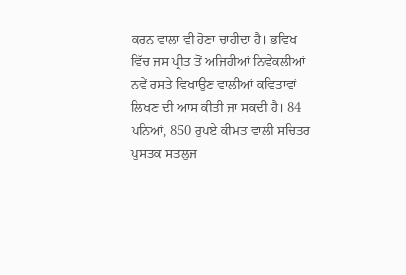ਕਰਨ ਵਾਲਾ ਵੀ ਹੋਣਾ ਚਾਹੀਦਾ ਹੈ। ਭਵਿਖ ਵਿੱਚ ਜਸ ਪ੍ਰੀਤ ਤੋਂ ਅਜਿਹੀਆਂ ਨਿਵੇਕਲੀਆਂ ਨਵੇਂ ਰਸਤੇ ਵਿਖਾਉਣ ਵਾਲੀਆਂ ਕਵਿਤਾਵਾਂ ਲਿਖਣ ਦੀ ਆਸ ਕੀਤੀ ਜਾ ਸਕਦੀ ਹੈ। 84 ਪਨਿਆਂ, 850 ਰੁਪਏ ਕੀਮਤ ਵਾਲੀ ਸਚਿਤਰ ਪੁਸਤਕ ਸਤਲੁਜ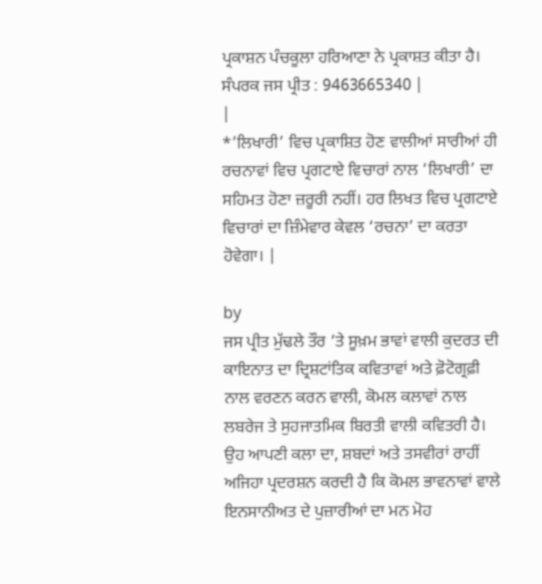ਪ੍ਰਕਾਸ਼ਨ ਪੰਚਕੂਲਾ ਹਰਿਆਣਾ ਨੇ ਪ੍ਰਕਾਸ਼ਤ ਕੀਤਾ ਹੈ। ਸੰਪਰਕ ਜਸ ਪ੍ਰੀਤ : 9463665340 |
|
*’ਲਿਖਾਰੀ’ ਵਿਚ ਪ੍ਰਕਾਸ਼ਿਤ ਹੋਣ ਵਾਲੀਆਂ ਸਾਰੀਆਂ ਹੀ ਰਚਨਾਵਾਂ ਵਿਚ ਪ੍ਰਗਟਾਏ ਵਿਚਾਰਾਂ ਨਾਲ ‘ਲਿਖਾਰੀ’ ਦਾ ਸਹਿਮਤ ਹੋਣਾ ਜ਼ਰੂਰੀ ਨਹੀਂ। ਹਰ ਲਿਖਤ ਵਿਚ ਪ੍ਰਗਟਾਏ ਵਿਚਾਰਾਂ ਦਾ ਜ਼ਿੰਮੇਵਾਰ ਕੇਵਲ ‘ਰਚਨਾ’ ਦਾ ਕਰਤਾ ਹੋਵੇਗਾ। |

by
ਜਸ ਪ੍ਰੀਤ ਮੁੱਢਲੇ ਤੌਰ ‘ਤੇ ਸੂਖ਼ਮ ਭਾਵਾਂ ਵਾਲੀ ਕੁਦਰਤ ਦੀ ਕਾਇਨਾਤ ਦਾ ਦ੍ਰਿਸ਼ਟਾਂਤਿਕ ਕਵਿਤਾਵਾਂ ਅਤੇ ਫ਼ੋਟੋਗ੍ਰਫ਼ੀ ਨਾਲ ਵਰਣਨ ਕਰਨ ਵਾਲੀ, ਕੋਮਲ ਕਲਾਵਾਂ ਨਾਲ ਲਬਰੇਜ ਤੇ ਸੁਹਜਾਤਮਿਕ ਬਿਰਤੀ ਵਾਲੀ ਕਵਿਤਰੀ ਹੈ। ਉਹ ਆਪਣੀ ਕਲਾ ਦਾ, ਸ਼ਬਦਾਂ ਅਤੇ ਤਸਵੀਰਾਂ ਰਾਹੀਂ ਅਜਿਹਾ ਪ੍ਰਦਰਸ਼ਨ ਕਰਦੀ ਹੈ ਕਿ ਕੋਮਲ ਭਾਵਨਾਵਾਂ ਵਾਲੇ ਇਨਸਾਨੀਅਤ ਦੇ ਪੁਜ਼ਾਰੀਆਂ ਦਾ ਮਨ ਮੋਹ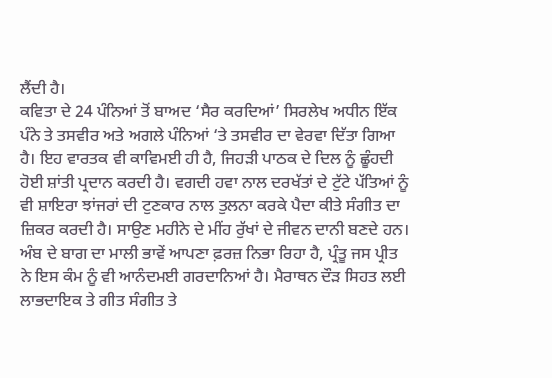ਲੈਂਦੀ ਹੈ।
ਕਵਿਤਾ ਦੇ 24 ਪੰਨਿਆਂ ਤੋਂ ਬਾਅਦ ‘ਸੈਰ ਕਰਦਿਆਂ’ ਸਿਰਲੇਖ ਅਧੀਨ ਇੱਕ ਪੰਨੇ ਤੇ ਤਸਵੀਰ ਅਤੇ ਅਗਲੇ ਪੰਨਿਆਂ ‘ਤੇ ਤਸਵੀਰ ਦਾ ਵੇਰਵਾ ਦਿੱਤਾ ਗਿਆ ਹੈ। ਇਹ ਵਾਰਤਕ ਵੀ ਕਾਵਿਮਈ ਹੀ ਹੈ, ਜਿਹੜੀ ਪਾਠਕ ਦੇ ਦਿਲ ਨੂੰ ਛੂੰਹਦੀ ਹੋਈ ਸ਼ਾਂਤੀ ਪ੍ਰਦਾਨ ਕਰਦੀ ਹੈ। ਵਗਦੀ ਹਵਾ ਨਾਲ ਦਰਖੱਤਾਂ ਦੇ ਟੁੱਟੇ ਪੱਤਿਆਂ ਨੂੰ ਵੀ ਸ਼ਾਇਰਾ ਝਾਂਜਰਾਂ ਦੀ ਟੁਣਕਾਰ ਨਾਲ ਤੁਲਨਾ ਕਰਕੇ ਪੈਦਾ ਕੀਤੇ ਸੰਗੀਤ ਦਾ ਜ਼ਿਕਰ ਕਰਦੀ ਹੈ। ਸਾਉਣ ਮਹੀਨੇ ਦੇ ਮੀਂਹ ਰੁੱਖਾਂ ਦੇ ਜੀਵਨ ਦਾਨੀ ਬਣਦੇ ਹਨ। ਅੰਬ ਦੇ ਬਾਗ ਦਾ ਮਾਲੀ ਭਾਵੇਂ ਆਪਣਾ ਫ਼ਰਜ਼ ਨਿਭਾ ਰਿਹਾ ਹੈ, ਪ੍ਰੰਤੂ ਜਸ ਪ੍ਰੀਤ ਨੇ ਇਸ ਕੰਮ ਨੂੰ ਵੀ ਆਨੰਦਮਈ ਗਰਦਾਨਿਆਂ ਹੈ। ਮੈਰਾਥਨ ਦੌੜ ਸਿਹਤ ਲਈ ਲਾਭਦਾਇਕ ਤੇ ਗੀਤ ਸੰਗੀਤ ਤੇ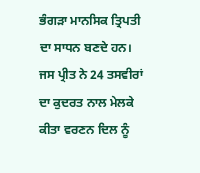ਭੰਗੜਾ ਮਾਨਸਿਕ ਤ੍ਰਿਪਤੀ ਦਾ ਸਾਧਨ ਬਣਦੇ ਹਨ। ਜਸ ਪ੍ਰੀਤ ਨੇ 24 ਤਸਵੀਰਾਂ ਦਾ ਕੁਦਰਤ ਨਾਲ ਮੇਲਕੇ ਕੀਤਾ ਵਰਣਨ ਦਿਲ ਨੂੰ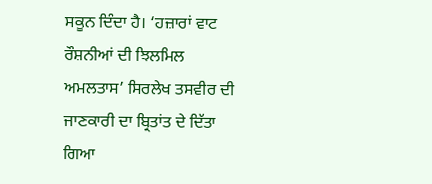ਸਕੂਨ ਦਿੰਦਾ ਹੈ। ‘ਹਜ਼ਾਰਾਂ ਵਾਟ ਰੌਸ਼ਨੀਆਂ ਦੀ ਝਿਲਮਿਲ ਅਮਲਤਾਸ’ ਸਿਰਲੇਖ ਤਸਵੀਰ ਦੀ ਜਾਣਕਾਰੀ ਦਾ ਬ੍ਰਿਤਾਂਤ ਦੇ ਦਿੱਤਾ ਗਿਆ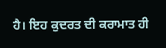ਹੈ। ਇਹ ਕੁਦਰਤ ਦੀ ਕਰਾਮਾਤ ਹੀ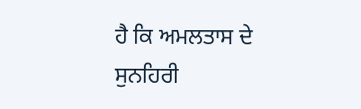ਹੈ ਕਿ ਅਮਲਤਾਸ ਦੇ ਸੁਨਹਿਰੀ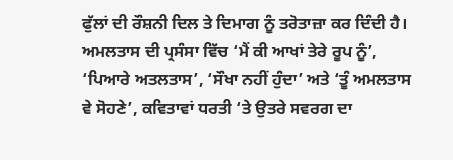ਫੁੱਲਾਂ ਦੀ ਰੌਸ਼ਨੀ ਦਿਲ ਤੇ ਦਿਮਾਗ ਨੂੰ ਤਰੋਤਾਜ਼ਾ ਕਰ ਦਿੰਦੀ ਹੈ। ਅਮਲਤਾਸ ਦੀ ਪ੍ਰਸੰਸਾ ਵਿੱਚ ‘ਮੈਂ ਕੀ ਆਖਾਂ ਤੇਰੇ ਰੂਪ ਨੂੰ’, ‘ਪਿਆਰੇ ਅਤਲਤਾਸ’, ‘ਸੌਖਾ ਨਹੀਂ ਹੁੰਦਾ’ ਅਤੇ ‘ਤੂੰ ਅਮਲਤਾਸ ਵੇ ਸੋਹਣੇ’, ਕਵਿਤਾਵਾਂ ਧਰਤੀ ‘ਤੇ ਉਤਰੇ ਸਵਰਗ ਦਾ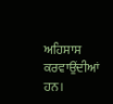ਅਹਿਸਾਸ ਕਰਵਾਉਂਦੀਆਂ ਹਨ।